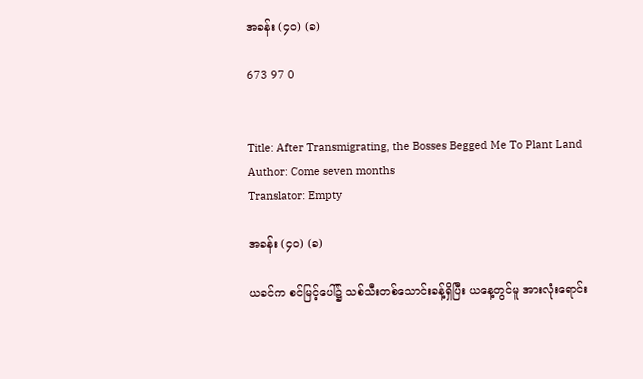အခန်း (၄၀) (ခ)

673 97 0


Title: After Transmigrating, the Bosses Begged Me To Plant Land
Author: Come seven months
Translator: Empty

အခန်း (၄၀) (ခ)

ယခင်က စင်မြင့်ပေါ်၌ သစ်သီးတစ်သောင်းခန့်ရှိပြီး ယ‌နေ့တွင်မူ အားလုံးရောင်း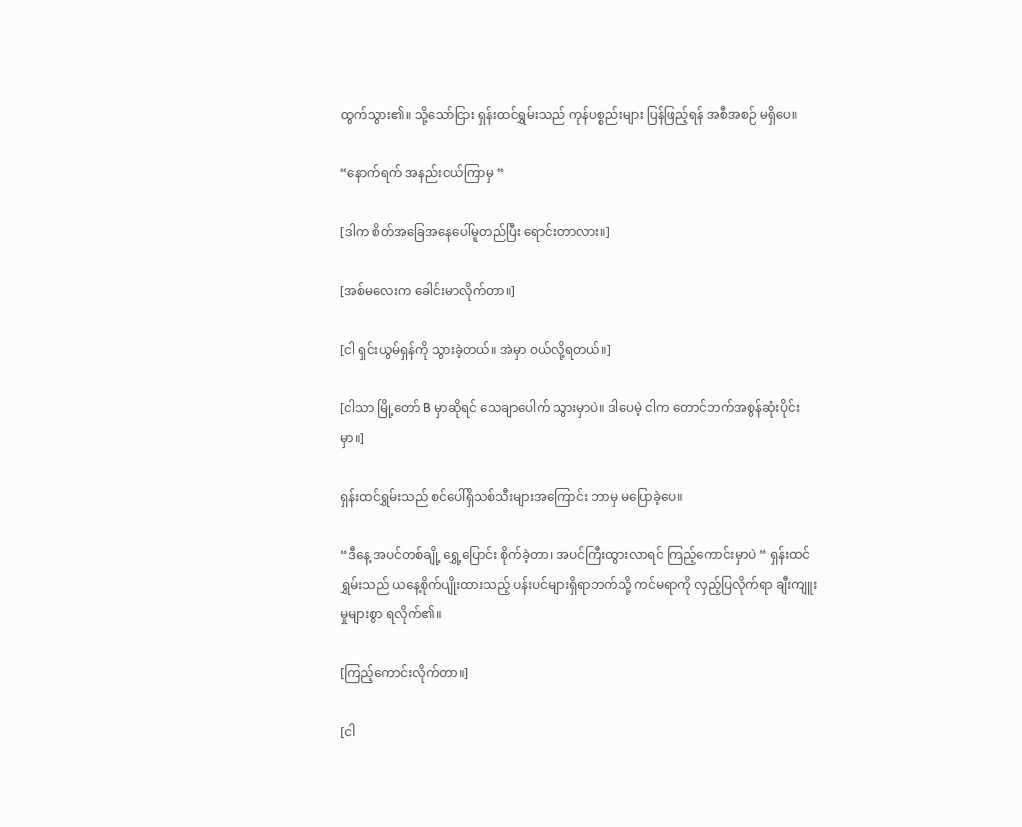ထွက်သွား၏။ သို့သော်ငြား ရှန်းထင်ရွှမ်းသည် ကုန်ပစ္စည်းများ ပြန်ဖြည့်ရန် အစီအစဉ် မရှိပေ။

“နောက်ရက် အနည်းငယ်ကြာမှ “

[ဒါက စိတ်အခြေအနေပေါ်မူတည်ပြီး ရောင်းတာလား။]

[အစ်မလေးက ခေါင်းမာလိုက်တာ။]

[ငါ ရှင်းယွမ်ရှန်ကို သွားခဲ့တယ်။ အဲမှာ ဝယ်လို့ရတယ်။]

[ငါသာ မြို့တော် B မှာဆိုရင် သေချာပေါက် သွားမှာပဲ။ ဒါပေမဲ့ ငါက တောင်ဘက်အစွန်ဆုံးပိုင်းမှာ။]

ရှန်းထင်ရွှမ်းသည် စင်ပေါ်ရှိသစ်သီးများအကြောင်း ဘာမှ မပြောခဲ့ပေ။

“ဒီနေ့ အပင်တစ်ချို့ ရွှေ့ပြောင်း စိုက်ခဲ့တာ၊ အပင်ကြီးထွားလာရင် ကြည့်ကောင်းမှာပဲ “ ရှန်းထင်ရွှမ်းသည် ယနေ့စိုက်ပျိုးထားသည့် ပန်းပင်များရှိရာဘက်သို့ ကင်မရာကို လှည့်ပြလိုက်ရာ ချီးကျူးမှုများစွာ ရလိုက်၏။

[ကြည့်ကောင်းလိုက်တာ။]

[ငါ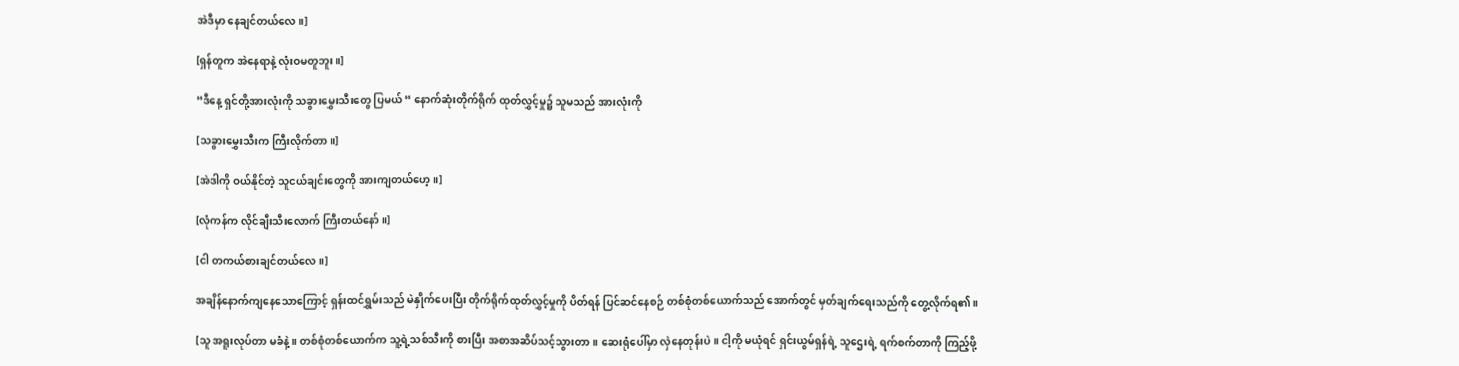အဲဒီမှာ နေချင်တယ်လေ။]

[ရှန်တူက အဲနေရာနဲ့ လုံးဝမတူဘူး။]

“ဒီနေ့ ရှင်တို့အားလုံးကို သခွားမွှေးသီးတွေ ပြမယ် “ နောက်ဆုံးတိုက်ရိုက် ထုတ်လွှင့်မှု၌ သူမသည် အားလုံးကို

[သခွားမွှေးသီးက ကြီးလိုက်တာ။]

[အဲဒါကို ဝယ်နိုင်တဲ့ သူငယ်ချင်းတွေကို အားကျတယ်ဟေ့။]

[လုံကန်က လိုင်ချီးသီးလောက် ကြီးတယ်နော်။]

[ငါ တကယ်စားချင်တယ်လေ။]

အချိန်နောက်ကျနေသောကြောင့် ရှန်းထင်ရွှမ်းသည် မဲနှိုက်ပေးပြီး တိုက်ရိုက်ထုတ်လွှင့်မှုကို ပိတ်ရန် ပြင်ဆင်နေစဉ် တစ်စုံတစ်ယောက်သည်‌ အောက်တွင် မှတ်ချက်ရေးသည်ကို တွေ့လိုက်ရ၏။

[သူ အရူးလုပ်တာ မခံနဲ့။ တစ်စုံတစ်ယောက်က သူ့ရဲ့သစ်သီးကို စားပြီး အစာအဆိပ်သင့်သွားတာ။ ဆေးရုံပေါ်မှာ လှဲနေတုန်းပဲ။ ငါ့ကို မယုံရင် ရှင်းယွမ်ရှန်ရဲ့ သူဌေးရဲ့ ရက်စက်တာကို ကြည့်ဖို့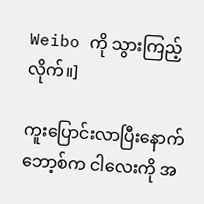Weibo ကို သွားကြည့်လိုက်။]

ကူးပြောင်းလာပြီးနောက် ဘော့စ်က ငါလေးကို အ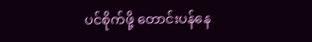ပင်စိုက်ဖို့ တောင်းပန်နေ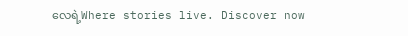လေရဲ့Where stories live. Discover now